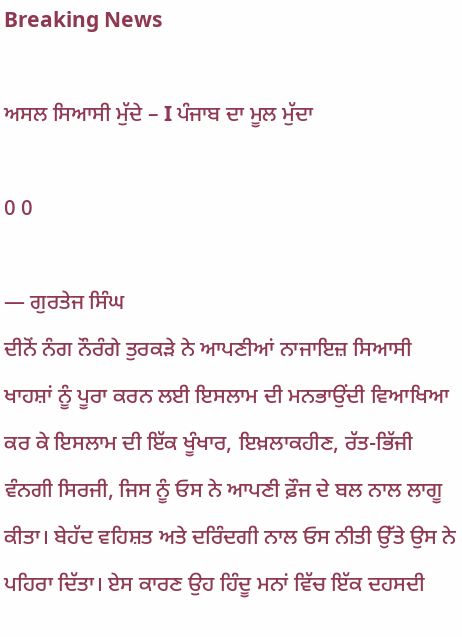Breaking News

ਅਸਲ ਸਿਆਸੀ ਮੁੱਦੇ – I ਪੰਜਾਬ ਦਾ ਮੂਲ ਮੁੱਦਾ

0 0

― ਗੁਰਤੇਜ ਸਿੰਘ
ਦੀਨੋਂ ਨੰਗ ਨੌਰੰਗੇ ਤੁਰਕੜੇ ਨੇ ਆਪਣੀਆਂ ਨਾਜਾਇਜ਼ ਸਿਆਸੀ ਖਾਹਸ਼ਾਂ ਨੂੰ ਪੂਰਾ ਕਰਨ ਲਈ ਇਸਲਾਮ ਦੀ ਮਨਭਾਉਂਦੀ ਵਿਆਖਿਆ ਕਰ ਕੇ ਇਸਲਾਮ ਦੀ ਇੱਕ ਖੂੰਖਾਰ, ਇਖ਼ਲਾਕਹੀਣ, ਰੱਤ-ਭਿੱਜੀ ਵੰਨਗੀ ਸਿਰਜੀ, ਜਿਸ ਨੂੰ ਓਸ ਨੇ ਆਪਣੀ ਫ਼ੌਜ ਦੇ ਬਲ ਨਾਲ ਲਾਗੂ ਕੀਤਾ। ਬੇਹੱਦ ਵਹਿਸ਼ਤ ਅਤੇ ਦਰਿੰਦਗੀ ਨਾਲ ਓਸ ਨੀਤੀ ਉੱਤੇ ਉਸ ਨੇ ਪਹਿਰਾ ਦਿੱਤਾ। ਏਸ ਕਾਰਣ ਉਹ ਹਿੰਦੂ ਮਨਾਂ ਵਿੱਚ ਇੱਕ ਦਹਸਦੀ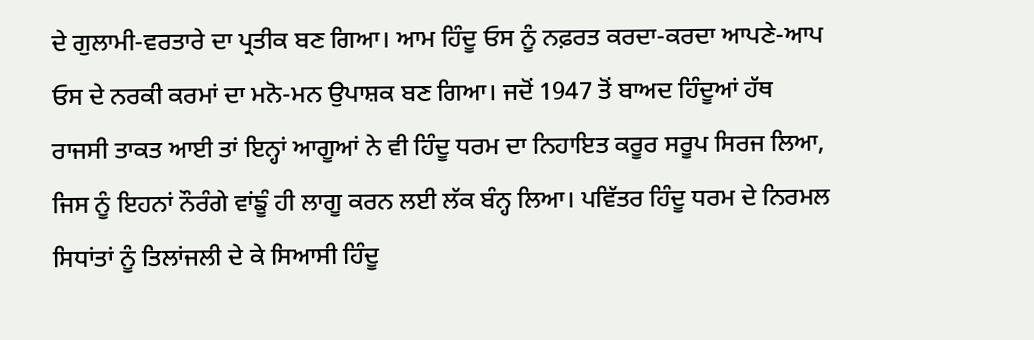ਦੇ ਗੁਲਾਮੀ-ਵਰਤਾਰੇ ਦਾ ਪ੍ਰਤੀਕ ਬਣ ਗਿਆ। ਆਮ ਹਿੰਦੂ ਓਸ ਨੂੰ ਨਫ਼ਰਤ ਕਰਦਾ-ਕਰਦਾ ਆਪਣੇ-ਆਪ ਓਸ ਦੇ ਨਰਕੀ ਕਰਮਾਂ ਦਾ ਮਨੋ-ਮਨ ਉਪਾਸ਼ਕ ਬਣ ਗਿਆ। ਜਦੋਂ 1947 ਤੋਂ ਬਾਅਦ ਹਿੰਦੂਆਂ ਹੱਥ ਰਾਜਸੀ ਤਾਕਤ ਆਈ ਤਾਂ ਇਨ੍ਹਾਂ ਆਗੂਆਂ ਨੇ ਵੀ ਹਿੰਦੂ ਧਰਮ ਦਾ ਨਿਹਾਇਤ ਕਰੂਰ ਸਰੂਪ ਸਿਰਜ ਲਿਆ, ਜਿਸ ਨੂੰ ਇਹਨਾਂ ਨੌਰੰਗੇ ਵਾਂਙੂੰ ਹੀ ਲਾਗੂ ਕਰਨ ਲਈ ਲੱਕ ਬੰਨ੍ਹ ਲਿਆ। ਪਵਿੱਤਰ ਹਿੰਦੂ ਧਰਮ ਦੇ ਨਿਰਮਲ ਸਿਧਾਂਤਾਂ ਨੂੰ ਤਿਲਾਂਜਲੀ ਦੇ ਕੇ ਸਿਆਸੀ ਹਿੰਦੂ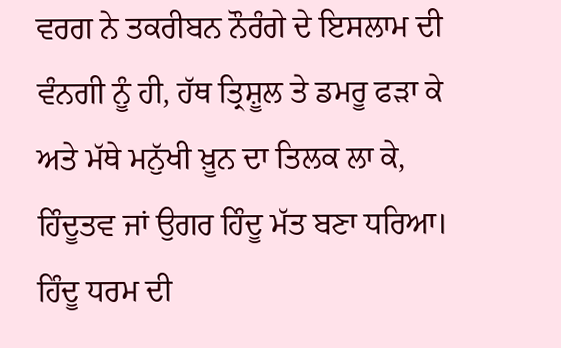ਵਰਗ ਨੇ ਤਕਰੀਬਨ ਨੌਰੰਗੇ ਦੇ ਇਸਲਾਮ ਦੀ ਵੰਨਗੀ ਨੂੰ ਹੀ, ਹੱਥ ਤ੍ਰਿਸ਼ੂਲ ਤੇ ਡਮਰੂ ਫੜਾ ਕੇ ਅਤੇ ਮੱਥੇ ਮਨੁੱਖੀ ਖ਼ੂਨ ਦਾ ਤਿਲਕ ਲਾ ਕੇ, ਹਿੰਦੂਤਵ ਜਾਂ ਉਗਰ ਹਿੰਦੂ ਮੱਤ ਬਣਾ ਧਰਿਆ। ਹਿੰਦੂ ਧਰਮ ਦੀ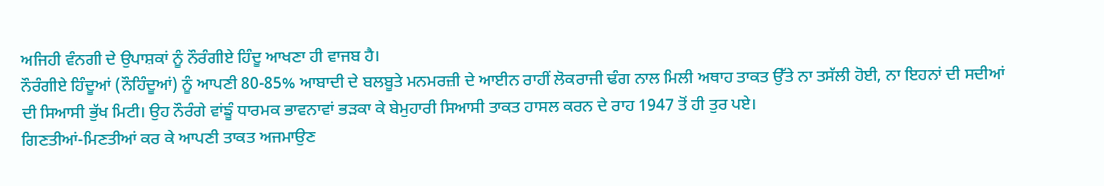ਅਜਿਹੀ ਵੰਨਗੀ ਦੇ ਉਪਾਸ਼ਕਾਂ ਨੂੰ ਨੌਰੰਗੀਏ ਹਿੰਦੂ ਆਖਣਾ ਹੀ ਵਾਜਬ ਹੈ।
ਨੌਰੰਗੀਏ ਹਿੰਦੂਆਂ (ਨੌਹਿੰਦੂਆਂ) ਨੂੰ ਆਪਣੀ 80-85% ਆਬਾਦੀ ਦੇ ਬਲਬੂਤੇ ਮਨਮਰਜ਼ੀ ਦੇ ਆਈਨ ਰਾਹੀਂ ਲੋਕਰਾਜੀ ਢੰਗ ਨਾਲ ਮਿਲੀ ਅਥਾਹ ਤਾਕਤ ਉੱਤੇ ਨਾ ਤਸੱਲੀ ਹੋਈ, ਨਾ ਇਹਨਾਂ ਦੀ ਸਦੀਆਂ ਦੀ ਸਿਆਸੀ ਭੁੱਖ ਮਿਟੀ। ਉਹ ਨੌਰੰਗੇ ਵਾਂਙੂੰ ਧਾਰਮਕ ਭਾਵਨਾਵਾਂ ਭੜਕਾ ਕੇ ਬੇਮੁਹਾਰੀ ਸਿਆਸੀ ਤਾਕਤ ਹਾਸਲ ਕਰਨ ਦੇ ਰਾਹ 1947 ਤੋਂ ਹੀ ਤੁਰ ਪਏ।
ਗਿਣਤੀਆਂ-ਮਿਣਤੀਆਂ ਕਰ ਕੇ ਆਪਣੀ ਤਾਕਤ ਅਜਮਾਉਣ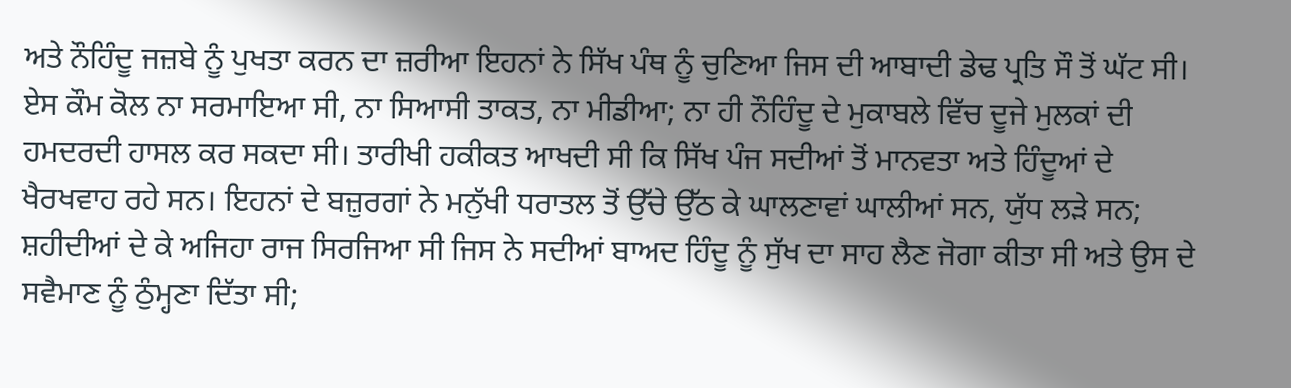ਅਤੇ ਨੌਹਿੰਦੂ ਜਜ਼ਬੇ ਨੂੰ ਪੁਖਤਾ ਕਰਨ ਦਾ ਜ਼ਰੀਆ ਇਹਨਾਂ ਨੇ ਸਿੱਖ ਪੰਥ ਨੂੰ ਚੁਣਿਆ ਜਿਸ ਦੀ ਆਬਾਦੀ ਡੇਢ ਪ੍ਰਤਿ ਸੌ ਤੋਂ ਘੱਟ ਸੀ। ਏਸ ਕੌਮ ਕੋਲ ਨਾ ਸਰਮਾਇਆ ਸੀ, ਨਾ ਸਿਆਸੀ ਤਾਕਤ, ਨਾ ਮੀਡੀਆ; ਨਾ ਹੀ ਨੌਹਿੰਦੂ ਦੇ ਮੁਕਾਬਲੇ ਵਿੱਚ ਦੂਜੇ ਮੁਲਕਾਂ ਦੀ ਹਮਦਰਦੀ ਹਾਸਲ ਕਰ ਸਕਦਾ ਸੀ। ਤਾਰੀਖੀ ਹਕੀਕਤ ਆਖਦੀ ਸੀ ਕਿ ਸਿੱਖ ਪੰਜ ਸਦੀਆਂ ਤੋਂ ਮਾਨਵਤਾ ਅਤੇ ਹਿੰਦੂਆਂ ਦੇ ਖੈਰਖਵਾਹ ਰਹੇ ਸਨ। ਇਹਨਾਂ ਦੇ ਬਜ਼ੁਰਗਾਂ ਨੇ ਮਨੁੱਖੀ ਧਰਾਤਲ ਤੋਂ ਉੱਚੇ ਉੱਠ ਕੇ ਘਾਲਣਾਵਾਂ ਘਾਲੀਆਂ ਸਨ, ਯੁੱਧ ਲੜੇ ਸਨ; ਸ਼ਹੀਦੀਆਂ ਦੇ ਕੇ ਅਜਿਹਾ ਰਾਜ ਸਿਰਜਿਆ ਸੀ ਜਿਸ ਨੇ ਸਦੀਆਂ ਬਾਅਦ ਹਿੰਦੂ ਨੂੰ ਸੁੱਖ ਦਾ ਸਾਹ ਲੈਣ ਜੋਗਾ ਕੀਤਾ ਸੀ ਅਤੇ ਉਸ ਦੇ ਸਵੈਮਾਣ ਨੂੰ ਠੁੰਮ੍ਹਣਾ ਦਿੱਤਾ ਸੀ;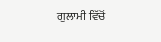ਗੁਲਾਮੀ ਵਿੱਚੋਂ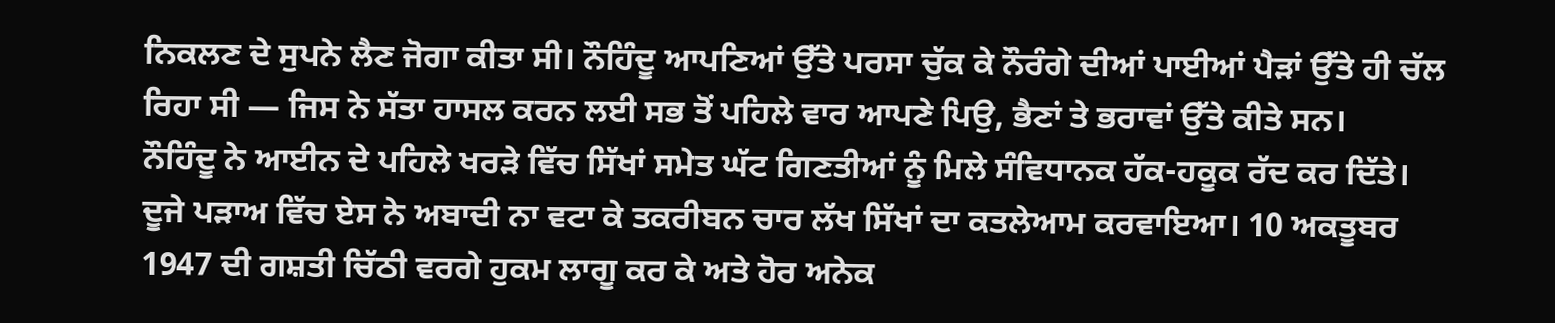ਨਿਕਲਣ ਦੇ ਸੁਪਨੇ ਲੈਣ ਜੋਗਾ ਕੀਤਾ ਸੀ। ਨੌਹਿੰਦੂ ਆਪਣਿਆਂ ਉੱਤੇ ਪਰਸਾ ਚੁੱਕ ਕੇ ਨੌਰੰਗੇ ਦੀਆਂ ਪਾਈਆਂ ਪੈੜਾਂ ਉੱਤੇ ਹੀ ਚੱਲ ਰਿਹਾ ਸੀ ― ਜਿਸ ਨੇ ਸੱਤਾ ਹਾਸਲ ਕਰਨ ਲਈ ਸਭ ਤੋਂ ਪਹਿਲੇ ਵਾਰ ਆਪਣੇ ਪਿਉ, ਭੈਣਾਂ ਤੇ ਭਰਾਵਾਂ ਉੱਤੇ ਕੀਤੇ ਸਨ।
ਨੌਹਿੰਦੂ ਨੇ ਆਈਨ ਦੇ ਪਹਿਲੇ ਖਰੜੇ ਵਿੱਚ ਸਿੱਖਾਂ ਸਮੇਤ ਘੱਟ ਗਿਣਤੀਆਂ ਨੂੰ ਮਿਲੇ ਸੰਵਿਧਾਨਕ ਹੱਕ-ਹਕੂਕ ਰੱਦ ਕਰ ਦਿੱਤੇ। ਦੂਜੇ ਪੜਾਅ ਵਿੱਚ ਏਸ ਨੇ ਅਬਾਦੀ ਨਾ ਵਟਾ ਕੇ ਤਕਰੀਬਨ ਚਾਰ ਲੱਖ ਸਿੱਖਾਂ ਦਾ ਕਤਲੇਆਮ ਕਰਵਾਇਆ। 10 ਅਕਤੂਬਰ 1947 ਦੀ ਗਸ਼ਤੀ ਚਿੱਠੀ ਵਰਗੇ ਹੁਕਮ ਲਾਗੂ ਕਰ ਕੇ ਅਤੇ ਹੋਰ ਅਨੇਕ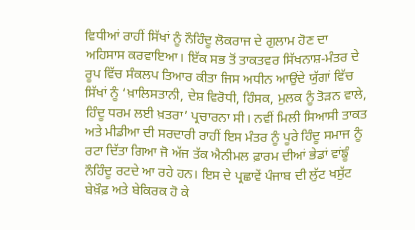ਵਿਧੀਆਂ ਰਾਹੀਂ ਸਿੱਖਾਂ ਨੂੰ ਨੌਹਿੰਦੂ ਲੋਕਰਾਜ ਦੇ ਗੁਲਾਮ ਹੋਣ ਦਾ ਅਹਿਸਾਸ ਕਰਵਾਇਆ। ਇੱਕ ਸਭ ਤੋਂ ਤਾਕਤਵਰ ਸਿੱਖਨਾਸ਼-ਮੰਤਰ ਦੇ ਰੂਪ ਵਿੱਚ ਸੰਕਲਪ ਤਿਆਰ ਕੀਤਾ ਜਿਸ ਅਧੀਨ ਆਉਂਦੇ ਯੁੱਗਾਂ ਵਿੱਚ ਸਿੱਖਾਂ ਨੂੰ ‘ਖ਼ਾਲਿਸਤਾਨੀ, ਦੇਸ਼ ਵਿਰੋਧੀ, ਹਿੰਸਕ, ਮੁਲਕ ਨੂੰ ਤੋੜਨ ਵਾਲੇ, ਹਿੰਦੂ ਧਰਮ ਲਈ ਖ਼ਤਰਾ’ ਪ੍ਰਚਾਰਨਾ ਸੀ। ਨਵੀਂ ਮਿਲੀ ਸਿਆਸੀ ਤਾਕਤ ਅਤੇ ਮੀਡੀਆ ਦੀ ਸਰਦਾਰੀ ਰਾਹੀਂ ਇਸ ਮੰਤਰ ਨੂੰ ਪੂਰੇ ਹਿੰਦੂ ਸਮਾਜ ਨੂੰ ਰਟਾ ਦਿੱਤਾ ਗਿਆ ਜੋ ਅੱਜ ਤੱਕ ਐਨੀਮਲ ਫ਼ਾਰਮ ਦੀਆਂ ਭੇਡਾਂ ਵਾਂਙੂੰ ਨੌਹਿੰਦੂ ਰਟਦੇ ਆ ਰਹੇ ਹਨ। ਇਸ ਦੇ ਪ੍ਰਛਾਵੇਂ ਪੰਜਾਬ ਦੀ ਲੁੱਟ ਖਸੁੱਟ ਬੇਖ਼ੌਫ਼ ਅਤੇ ਬੇਕਿਰਕ ਹੋ ਕੇ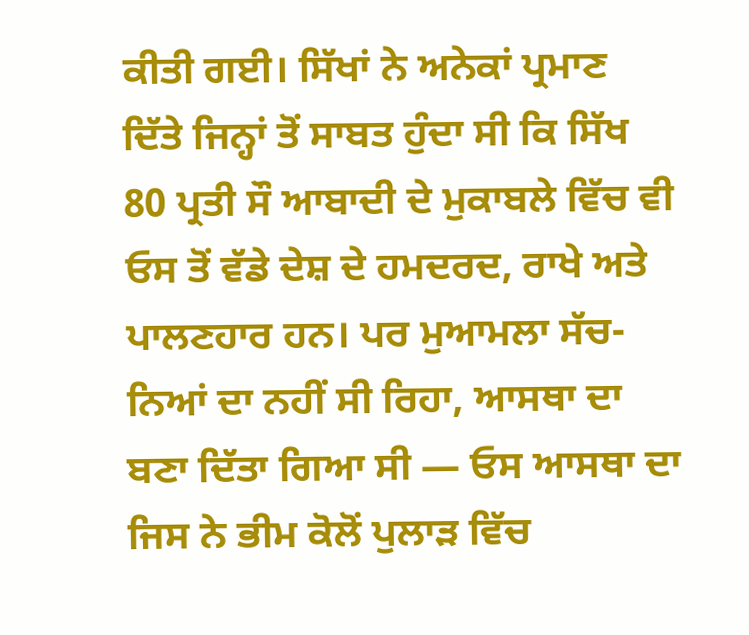ਕੀਤੀ ਗਈ। ਸਿੱਖਾਂ ਨੇ ਅਨੇਕਾਂ ਪ੍ਰਮਾਣ ਦਿੱਤੇ ਜਿਨ੍ਹਾਂ ਤੋਂ ਸਾਬਤ ਹੁੰਦਾ ਸੀ ਕਿ ਸਿੱਖ 80 ਪ੍ਰਤੀ ਸੌ ਆਬਾਦੀ ਦੇ ਮੁਕਾਬਲੇ ਵਿੱਚ ਵੀ ਓਸ ਤੋਂ ਵੱਡੇ ਦੇਸ਼ ਦੇ ਹਮਦਰਦ, ਰਾਖੇ ਅਤੇ ਪਾਲਣਹਾਰ ਹਨ। ਪਰ ਮੁਆਮਲਾ ਸੱਚ-ਨਿਆਂ ਦਾ ਨਹੀਂ ਸੀ ਰਿਹਾ, ਆਸਥਾ ਦਾ ਬਣਾ ਦਿੱਤਾ ਗਿਆ ਸੀ ― ਓਸ ਆਸਥਾ ਦਾ ਜਿਸ ਨੇ ਭੀਮ ਕੋਲੋਂ ਪੁਲਾੜ ਵਿੱਚ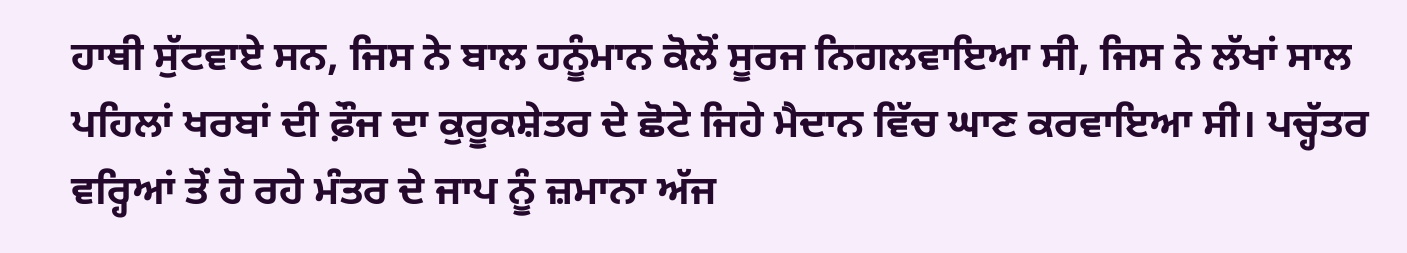ਹਾਥੀ ਸੁੱਟਵਾਏ ਸਨ, ਜਿਸ ਨੇ ਬਾਲ ਹਨੂੰਮਾਨ ਕੋਲੋਂ ਸੂਰਜ ਨਿਗਲਵਾਇਆ ਸੀ, ਜਿਸ ਨੇ ਲੱਖਾਂ ਸਾਲ ਪਹਿਲਾਂ ਖਰਬਾਂ ਦੀ ਫ਼ੌਜ ਦਾ ਕੁਰੂਕਸ਼ੇਤਰ ਦੇ ਛੋਟੇ ਜਿਹੇ ਮੈਦਾਨ ਵਿੱਚ ਘਾਣ ਕਰਵਾਇਆ ਸੀ। ਪਚ੍ਹੱਤਰ ਵਰ੍ਹਿਆਂ ਤੋਂ ਹੋ ਰਹੇ ਮੰਤਰ ਦੇ ਜਾਪ ਨੂੰ ਜ਼ਮਾਨਾ ਅੱਜ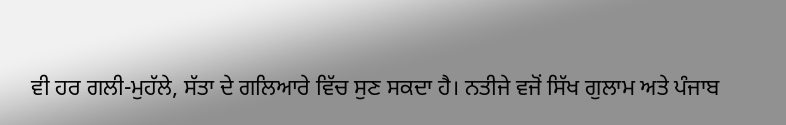ਵੀ ਹਰ ਗਲੀ-ਮੁਹੱਲੇ, ਸੱਤਾ ਦੇ ਗਲਿਆਰੇ ਵਿੱਚ ਸੁਣ ਸਕਦਾ ਹੈ। ਨਤੀਜੇ ਵਜੋਂ ਸਿੱਖ ਗੁਲਾਮ ਅਤੇ ਪੰਜਾਬ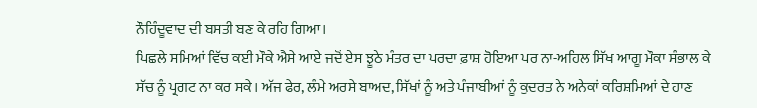ਨੌਹਿੰਦੂਵਾਦ ਦੀ ਬਸਤੀ ਬਣ ਕੇ ਰਹਿ ਗਿਆ।
ਪਿਛਲੇ ਸਮਿਆਂ ਵਿੱਚ ਕਈ ਮੌਕੇ ਐਸੇ ਆਏ ਜਦੋਂ ਏਸ ਝੂਠੇ ਮੰਤਰ ਦਾ ਪਰਦਾ ਫ਼ਾਸ਼ ਹੋਇਆ ਪਰ ਨਾ-ਅਹਿਲ ਸਿੱਖ ਆਗੂ ਮੌਕਾ ਸੰਭਾਲ ਕੇ ਸੱਚ ਨੂੰ ਪ੍ਰਗਟ ਨਾ ਕਰ ਸਕੇ। ਅੱਜ ਫੇਰ, ਲੰਮੇ ਅਰਸੇ ਬਾਅਦ, ਸਿੱਖਾਂ ਨੂੰ ਅਤੇ ਪੰਜਾਬੀਆਂ ਨੂੰ ਕੁਦਰਤ ਨੇ ਅਨੇਕਾਂ ਕਰਿਸ਼ਮਿਆਂ ਦੇ ਹਾਣ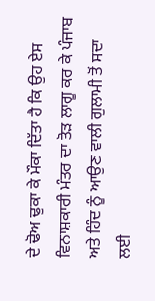ਦੇ ਢੋਅ ਢੁਕਾ ਕੇ ਮੌਕਾ ਦਿੱਤਾ ਹੈ ਕਿ ਉਹ ਏਸ ਵਿਨਾਸ਼ਕਾਰੀ ਮੰਤਰ ਦਾ ਤੋੜ ਲਾਗੂ ਕਰ ਕੇ ਪੰਜਾਬ ਅਤੇ ਹਿੰਦ ਨੂੰ ਆਉਣ ਵਾਲੀ ਗੁਲਾਮੀ ਤੋਂ ਸਦਾ ਲਈ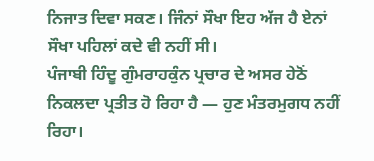ਨਿਜਾਤ ਦਿਵਾ ਸਕਣ। ਜਿੰਨਾਂ ਸੌਖਾ ਇਹ ਅੱਜ ਹੈ ਏਨਾਂ ਸੌਖਾ ਪਹਿਲਾਂ ਕਦੇ ਵੀ ਨਹੀਂ ਸੀ।
ਪੰਜਾਬੀ ਹਿੰਦੂ ਗੁੰਮਰਾਹਕੁੰਨ ਪ੍ਰਚਾਰ ਦੇ ਅਸਰ ਹੇਠੋਂ ਨਿਕਲਦਾ ਪ੍ਰਤੀਤ ਹੋ ਰਿਹਾ ਹੈ ― ਹੁਣ ਮੰਤਰਮੁਗਧ ਨਹੀਂ ਰਿਹਾ।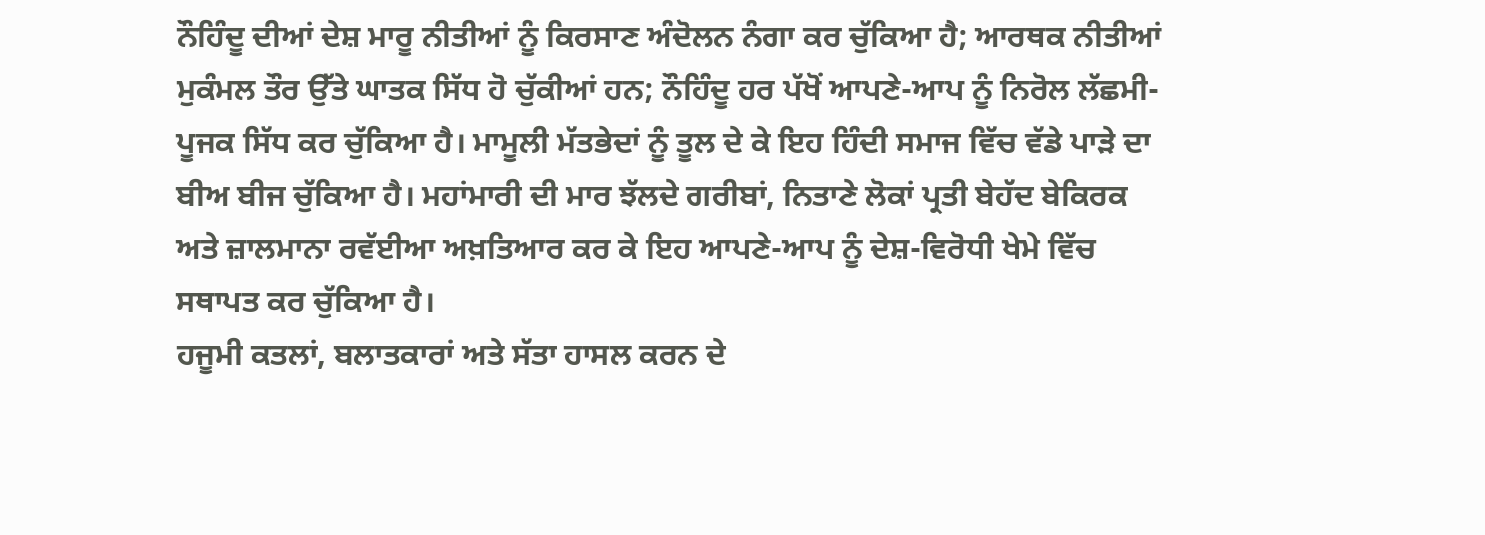ਨੌਹਿੰਦੂ ਦੀਆਂ ਦੇਸ਼ ਮਾਰੂ ਨੀਤੀਆਂ ਨੂੰ ਕਿਰਸਾਣ ਅੰਦੋਲਨ ਨੰਗਾ ਕਰ ਚੁੱਕਿਆ ਹੈ; ਆਰਥਕ ਨੀਤੀਆਂ ਮੁਕੰਮਲ ਤੌਰ ਉੱਤੇ ਘਾਤਕ ਸਿੱਧ ਹੋ ਚੁੱਕੀਆਂ ਹਨ; ਨੌਹਿੰਦੂ ਹਰ ਪੱਖੋਂ ਆਪਣੇ-ਆਪ ਨੂੰ ਨਿਰੋਲ ਲੱਛਮੀ-ਪੂਜਕ ਸਿੱਧ ਕਰ ਚੁੱਕਿਆ ਹੈ। ਮਾਮੂਲੀ ਮੱਤਭੇਦਾਂ ਨੂੰ ਤੂਲ ਦੇ ਕੇ ਇਹ ਹਿੰਦੀ ਸਮਾਜ ਵਿੱਚ ਵੱਡੇ ਪਾੜੇ ਦਾ ਬੀਅ ਬੀਜ ਚੁੱਕਿਆ ਹੈ। ਮਹਾਂਮਾਰੀ ਦੀ ਮਾਰ ਝੱਲਦੇ ਗਰੀਬਾਂ, ਨਿਤਾਣੇ ਲੋਕਾਂ ਪ੍ਰਤੀ ਬੇਹੱਦ ਬੇਕਿਰਕ ਅਤੇ ਜ਼ਾਲਮਾਨਾ ਰਵੱਈਆ ਅਖ਼ਤਿਆਰ ਕਰ ਕੇ ਇਹ ਆਪਣੇ-ਆਪ ਨੂੰ ਦੇਸ਼-ਵਿਰੋਧੀ ਖੇਮੇ ਵਿੱਚ ਸਥਾਪਤ ਕਰ ਚੁੱਕਿਆ ਹੈ।
ਹਜੂਮੀ ਕਤਲਾਂ, ਬਲਾਤਕਾਰਾਂ ਅਤੇ ਸੱਤਾ ਹਾਸਲ ਕਰਨ ਦੇ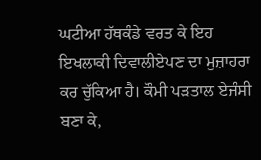ਘਟੀਆ ਹੱਥਕੰਡੇ ਵਰਤ ਕੇ ਇਹ ਇਖਲਾਕੀ ਦਿਵਾਲੀਏਪਣ ਦਾ ਮੁਜ਼ਾਹਰਾ ਕਰ ਚੁੱਕਿਆ ਹੈ। ਕੌਮੀ ਪੜਤਾਲ ਏਜੰਸੀ ਬਣਾ ਕੇ,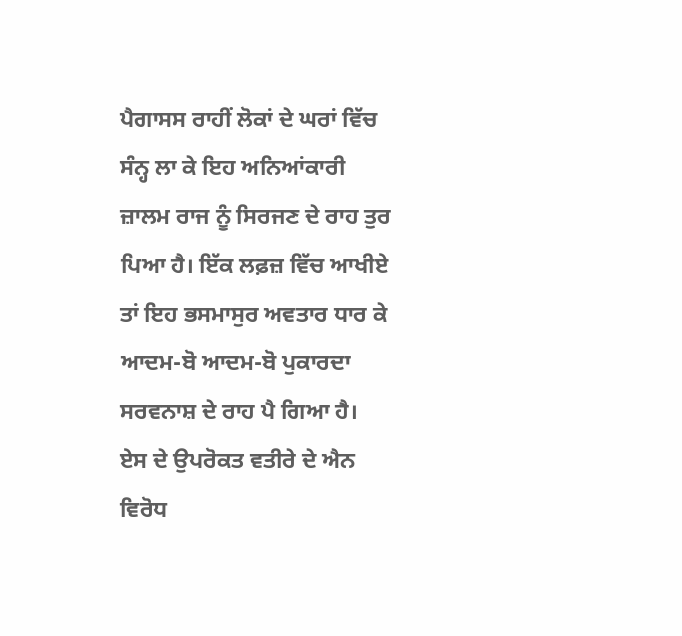ਪੈਗਾਸਸ ਰਾਹੀਂ ਲੋਕਾਂ ਦੇ ਘਰਾਂ ਵਿੱਚ ਸੰਨ੍ਹ ਲਾ ਕੇ ਇਹ ਅਨਿਆਂਕਾਰੀ ਜ਼ਾਲਮ ਰਾਜ ਨੂੰ ਸਿਰਜਣ ਦੇ ਰਾਹ ਤੁਰ ਪਿਆ ਹੈ। ਇੱਕ ਲਫ਼ਜ਼ ਵਿੱਚ ਆਖੀਏ ਤਾਂ ਇਹ ਭਸਮਾਸੁਰ ਅਵਤਾਰ ਧਾਰ ਕੇ ਆਦਮ-ਬੋ ਆਦਮ-ਬੋ ਪੁਕਾਰਦਾ ਸਰਵਨਾਸ਼ ਦੇ ਰਾਹ ਪੈ ਗਿਆ ਹੈ।
ਏਸ ਦੇ ਉਪਰੋਕਤ ਵਤੀਰੇ ਦੇ ਐਨ ਵਿਰੋਧ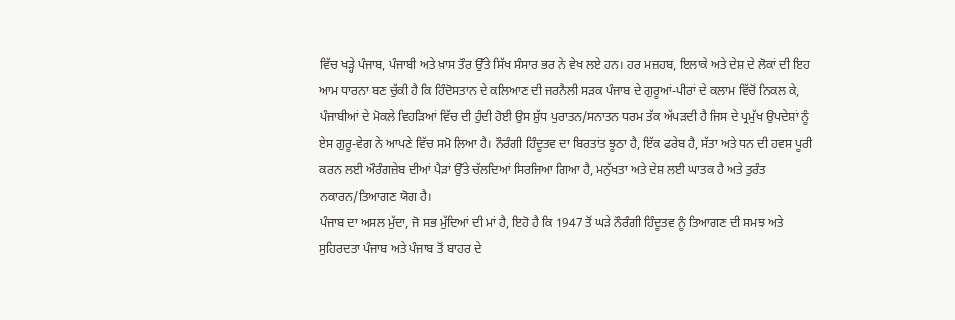ਵਿੱਚ ਖੜ੍ਹੇ ਪੰਜਾਬ, ਪੰਜਾਬੀ ਅਤੇ ਖ਼ਾਸ ਤੌਰ ਉੱਤੇ ਸਿੱਖ ਸੰਸਾਰ ਭਰ ਨੇ ਵੇਖ ਲਏ ਹਨ। ਹਰ ਮਜ਼ਹਬ, ਇਲਾਕੇ ਅਤੇ ਦੇਸ਼ ਦੇ ਲੋਕਾਂ ਦੀ ਇਹ ਆਮ ਧਾਰਨਾ ਬਣ ਚੁੱਕੀ ਹੈ ਕਿ ਹਿੰਦੋਸਤਾਨ ਦੇ ਕਲਿਆਣ ਦੀ ਜਰਨੈਲੀ ਸੜਕ ਪੰਜਾਬ ਦੇ ਗੁਰੂਆਂ-ਪੀਰਾਂ ਦੇ ਕਲਾਮ ਵਿੱਚੋਂ ਨਿਕਲ ਕੇ, ਪੰਜਾਬੀਆਂ ਦੇ ਮੋਕਲੇ ਵਿਹੜਿਆਂ ਵਿੱਚ ਦੀ ਹੁੰਦੀ ਹੋਈ ਉਸ ਸ਼ੁੱਧ ਪੁਰਾਤਨ/ਸਨਾਤਨ ਧਰਮ ਤੱਕ ਅੱਪੜਦੀ ਹੈ ਜਿਸ ਦੇ ਪ੍ਰਮੁੱਖ ਉਪਦੇਸ਼ਾਂ ਨੂੰ ਏਸ ਗੁਰੂ-ਵੇਗ ਨੇ ਆਪਣੇ ਵਿੱਚ ਸਮੋ ਲਿਆ ਹੈ। ਨੌਰੰਗੀ ਹਿੰਦੂਤਵ ਦਾ ਬਿਰਤਾਂਤ ਝੂਠਾ ਹੈ, ਇੱਕ ਫਰੇਬ ਹੈ, ਸੱਤਾ ਅਤੇ ਧਨ ਦੀ ਹਵਸ ਪੂਰੀ ਕਰਨ ਲਈ ਔਰੰਗਜ਼ੇਬ ਦੀਆਂ ਪੈੜਾਂ ਉੱਤੇ ਚੱਲਦਿਆਂ ਸਿਰਜਿਆ ਗਿਆ ਹੈ, ਮਨੁੱਖਤਾ ਅਤੇ ਦੇਸ਼ ਲਈ ਘਾਤਕ ਹੈ ਅਤੇ ਤੁਰੰਤ ਨਕਾਰਨ/ਤਿਆਗਣ ਯੋਗ ਹੈ।
ਪੰਜਾਬ ਦਾ ਅਸਲ ਮੁੱਦਾ, ਜੋ ਸਭ ਮੁੱਦਿਆਂ ਦੀ ਮਾਂ ਹੈ, ਇਹੋ ਹੈ ਕਿ 1947 ਤੋਂ ਘੜੇ ਨੌਰੰਗੀ ਹਿੰਦੂਤਵ ਨੂੰ ਤਿਆਗਣ ਦੀ ਸਮਝ ਅਤੇ ਸੁਹਿਰਦਤਾ ਪੰਜਾਬ ਅਤੇ ਪੰਜਾਬ ਤੋਂ ਬਾਹਰ ਦੇ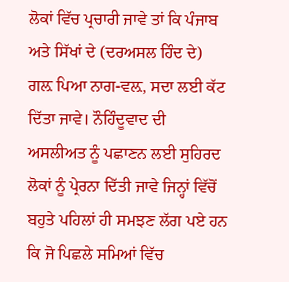ਲੋਕਾਂ ਵਿੱਚ ਪ੍ਰਚਾਰੀ ਜਾਵੇ ਤਾਂ ਕਿ ਪੰਜਾਬ ਅਤੇ ਸਿੱਖਾਂ ਦੇ (ਦਰਅਸਲ ਹਿੰਦ ਦੇ) ਗਲ਼ ਪਿਆ ਨਾਗ-ਵਲ਼, ਸਦਾ ਲਈ ਕੱਟ ਦਿੱਤਾ ਜਾਵੇ। ਨੌਹਿੰਦੂਵਾਦ ਦੀ ਅਸਲੀਅਤ ਨੂੰ ਪਛਾਣਨ ਲਈ ਸੁਹਿਰਦ ਲੋਕਾਂ ਨੂੰ ਪ੍ਰੇਰਨਾ ਦਿੱਤੀ ਜਾਵੇ ਜਿਨ੍ਹਾਂ ਵਿੱਚੋਂ ਬਹੁਤੇ ਪਹਿਲਾਂ ਹੀ ਸਮਝਣ ਲੱਗ ਪਏ ਹਨ ਕਿ ਜੋ ਪਿਛਲੇ ਸਮਿਆਂ ਵਿੱਚ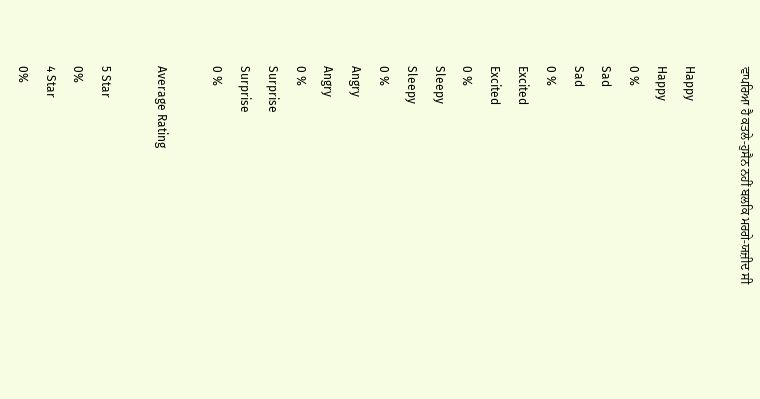ਵਾਪਰਿਆ ਹੈ ਕਤਲੇ-ਹੁਸੈਨ ਨਹੀਂ ਬਲਕਿ ਮਰਗੇ-ਯਜ਼ੀਦ ਸੀ

Happy
Happy
0 %
Sad
Sad
0 %
Excited
Excited
0 %
Sleepy
Sleepy
0 %
Angry
Angry
0 %
Surprise
Surprise
0 %

Average Rating

5 Star
0%
4 Star
0%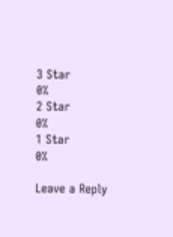3 Star
0%
2 Star
0%
1 Star
0%

Leave a Reply